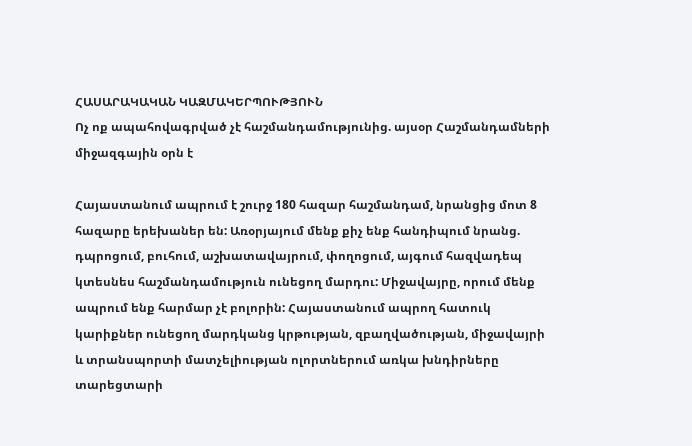ՀԱՍԱՐԱԿԱԿԱՆ ԿԱԶՄԱԿԵՐՊՈՒԹՅՈՒՆ
Ոչ ոք ապահովագրված չէ հաշմանդամությունից. այսօր Հաշմանդամների միջազգային օրն է

Հայաստանում ապրում է շուրջ 180 հազար հաշմանդամ, նրանցից մոտ 8 հազարը երեխաներ են: Առօրյայում մենք քիչ ենք հանդիպում նրանց. դպրոցում, բուհում, աշխատավայրում, փողոցում, այգում հազվադեպ կտեսնես հաշմանդամություն ունեցող մարդու: Միջավայրը, որում մենք ապրում ենք հարմար չէ բոլորին: Հայաստանում ապրող հատուկ կարիքներ ունեցող մարդկանց կրթության, զբաղվածության, միջավայրի և տրանսպորտի մատչելիության ոլորտներում առկա խնդիրները տարեցտարի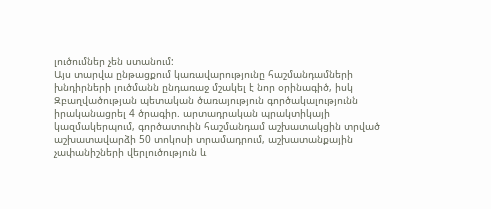լուծումներ չեն ստանում:
Այս տարվա ընթացքում կառավարությունը հաշմանդամների խնդիրների լուծմանն ընդառաջ մշակել է նոր օրինագիծ, իսկ Զբաղվածության պետական ծառայություն գործակալությունն իրականացրել 4 ծրագիր. արտադրական պրակտիկայի կազմակերպում, գործատուին հաշմանդամ աշխատակցին տրված աշխատավարձի 50 տոկոսի տրամադրում, աշխատանքային չափանիշների վերլուծություն և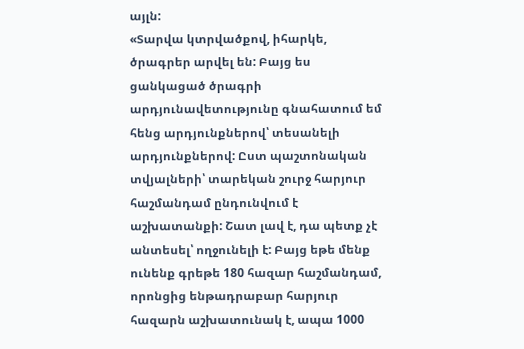այլն:
«Տարվա կտրվածքով, իհարկե, ծրագրեր արվել են: Բայց ես ցանկացած ծրագրի արդյունավետությունը գնահատում եմ հենց արդյունքներով՝ տեսանելի արդյունքներով: Ըստ պաշտոնական տվյալների՝ տարեկան շուրջ հարյուր հաշմանդամ ընդունվում է աշխատանքի: Շատ լավ է, դա պետք չէ անտեսել՝ ողջունելի է: Բայց եթե մենք ունենք գրեթե 180 հազար հաշմանդամ, որոնցից ենթադրաբար հարյուր հազարն աշխատունակ է, ապա 1000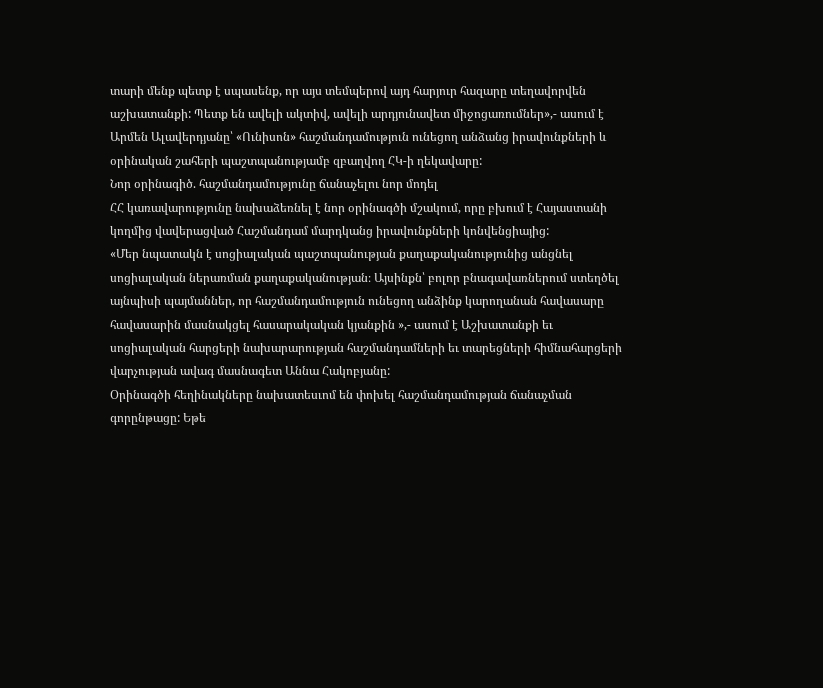տարի մենք պետք է սպասենք, որ այս տեմպերով այդ հարյուր հազարը տեղավորվեն աշխատանքի: Պետք են ավելի ակտիվ, ավելի արդյունավետ միջոցառումներ»,- ասում է Արմեն Ալավերդյանը՝ «Ունիսոն» հաշմանդամություն ունեցող անձանց իրավունքների և օրինական շահերի պաշտպանությամբ զբաղվող ՀԿ-ի ղեկավարը:
Նոր օրինագիծ. հաշմանդամությունը ճանաչելու նոր մոդել
ՀՀ կառավարությունը նախաձեռնել է նոր օրինագծի մշակում, որը բխում է Հայաստանի կողմից վավերացված Հաշմանդամ մարդկանց իրավունքների կոնվենցիայից:
«Մեր նպատակն է սոցիալական պաշտպանության քաղաքականությունից անցնել սոցիալական ներառման քաղաքականության։ Այսինքն՝ բոլոր բնագավառներում ստեղծել այնպիսի պայմաններ, որ հաշմանդամություն ունեցող անձինք կարողանան հավասարը հավասարին մասնակցել հասարակական կյանքին »,- ասում է Աշխատանքի եւ սոցիալական հարցերի նախարարության հաշմանդամների եւ տարեցների հիմնահարցերի վարչության ավագ մասնագետ Աննա Հակոբյանը:
Օրինագծի հեղինակները նախատեսւոմ են փոխել հաշմանդամության ճանաչման գորընթացը: Եթե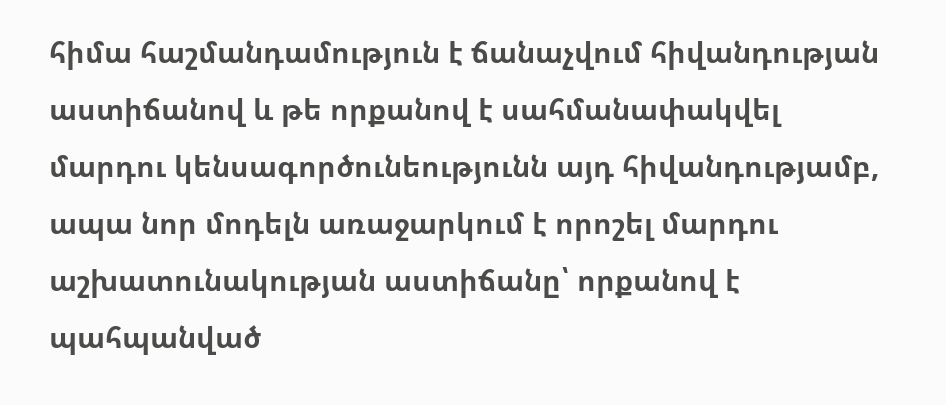հիմա հաշմանդամություն է ճանաչվում հիվանդության աստիճանով և թե որքանով է սահմանափակվել մարդու կենսագործունեությունն այդ հիվանդությամբ, ապա նոր մոդելն առաջարկում է որոշել մարդու աշխատունակության աստիճանը՝ որքանով է պահպանված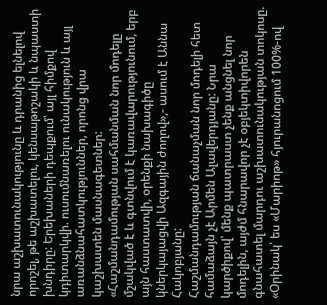նրա աշխատունակությունը և դրանից ելնելով որոշել, թե աշխատելու, կենսաթոշակի և նպաստի խնդիրը: Երեխաների դեպքում՝ այլ հիմքով կդիտարկվի. ուսումնառելու ունակություն և այլ առանձնահատկություններ, որոնց վրա կաշխատեն մասնագետներ:
«Հաշմանդամության սահմանման նոր մոդելը մշակված է և գտնվում է կառավարությունում, երբ այն հաստատվի, օրենքի նախագիծը կներկայացվի Ազգային ժողով»,- ասում է Աննա Հակոբյանը:
Հաշմանդամության ճանաչման նոր մոդելի հետ համաձայն չէ Արմեն Ալավերդյանը: Նրա կարծիքով՝ մենք պատրաստ չենք անցնել նոր մոդելին, այժմ հնարավոր չէ օբյեկտիվորեն գնահատել մարդու աշխատունակության տոկոսը. «Օրինակ՝ ես «Մարիոթ» հյուրանոցում 100%-ով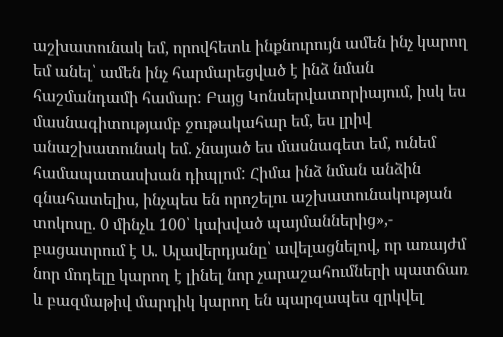աշխատունակ եմ, որովհետև ինքնուրույն ամեն ինչ կարող եմ անել՝ ամեն ինչ հարմարեցված է ինձ նման հաշմանդամի համար: Բայց Կոնսերվատորիայում, իսկ ես մասնագիտությամբ ջութակահար եմ, ես լրիվ անաշխատունակ եմ. չնայած ես մասնագետ եմ, ունեմ համապատասխան դիպլոմ: Հիմա ինձ նման անձին գնահատելիս, ինչպես են որոշելու աշխատունակության տոկոսը. 0 մինչև 100՝ կախված պայմաններից»,- բացատրում է Ա. Ալավերդյանը՝ ավելացնելով, որ առայժմ նոր մոդելը կարող է լինել նոր չարաշահումների պատճառ և բազմաթիվ մարդիկ կարող են պարզապես զրկվել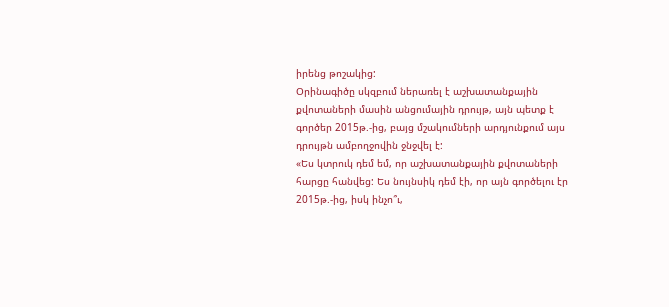իրենց թոշակից:
Օրինագիծը սկզբում ներառել է աշխատանքային քվոտաների մասին անցումային դրույթ, այն պետք է գործեր 2015թ.-ից, բայց մշակումների արդյունքում այս դրույթն ամբողջովին ջնջվել է:
«Ես կտրուկ դեմ եմ, որ աշխատանքային քվոտաների հարցը հանվեց: Ես նույնսիկ դեմ էի, որ այն գործելու էր 2015թ.-ից, իսկ ինչո՞ւ,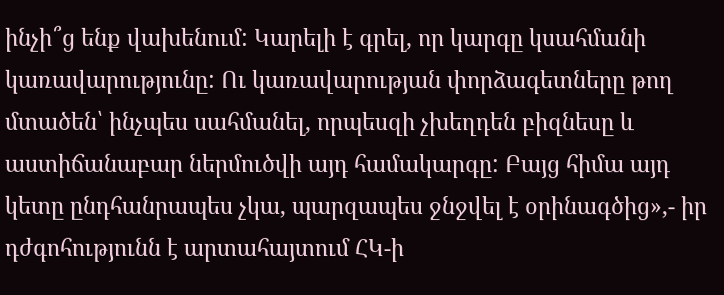ինչի՞ց ենք վախենում: Կարելի է գրել, որ կարգը կսահմանի կառավարությունը: Ու կառավարության փորձագետները թող մտածեն՝ ինչպես սահմանել, որպեսզի չխեղդեն բիզնեսը և աստիճանաբար ներմուծվի այդ համակարգը: Բայց հիմա այդ կետը ընդհանրապես չկա, պարզապես ջնջվել է օրինագծից»,- իր դժգոհությունն է արտահայտում ՀԿ-ի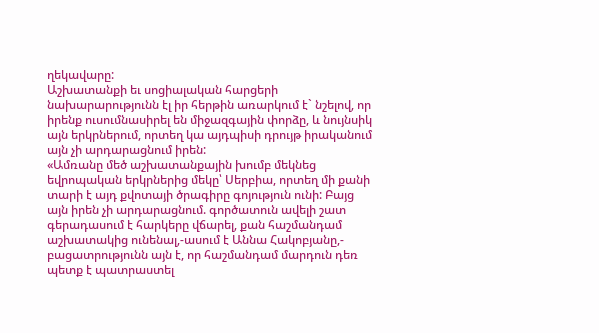ղեկավարը:
Աշխատանքի եւ սոցիալական հարցերի նախարարությունն էլ իր հերթին առարկում է` նշելով, որ իրենք ուսումնասիրել են միջազգային փորձը, և նույնսիկ այն երկրներում, որտեղ կա այդպիսի դրույթ իրականում այն չի արդարացնում իրեն:
«Ամռանը մեծ աշխատանքային խումբ մեկնեց եվրոպական երկրներից մեկը՝ Սերբիա, որտեղ մի քանի տարի է այդ քվոտայի ծրագիրը գոյություն ունի: Բայց այն իրեն չի արդարացնում. գործատուն ավելի շատ գերադասում է հարկերը վճարել, քան հաշմանդամ աշխատակից ունենալ,-ասում է Աննա Հակոբյանը,- բացատրությունն այն է, որ հաշմանդամ մարդուն դեռ պետք է պատրաստել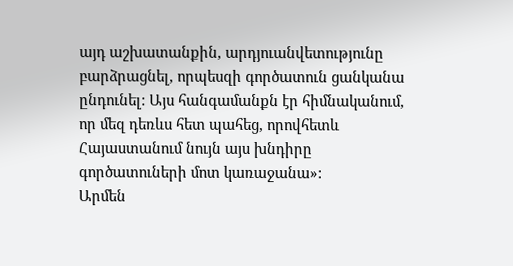այդ աշխատանքին, արդյուանվետությունը բարձրացնել, որպեսզի գործատուն ցանկանա ընդունել: Այս հանգամանքն էր հիմնականում, որ մեզ դեռևս հետ պահեց, որովհետև Հայաստանում նույն այս խնդիրը գործատուների մոտ կառաջանա»:
Արմեն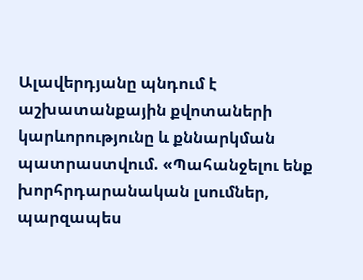Ալավերդյանը պնդում է աշխատանքային քվոտաների կարևորությունը և քննարկման պատրաստվում. «Պահանջելու ենք խորհրդարանական լսումներ, պարզապես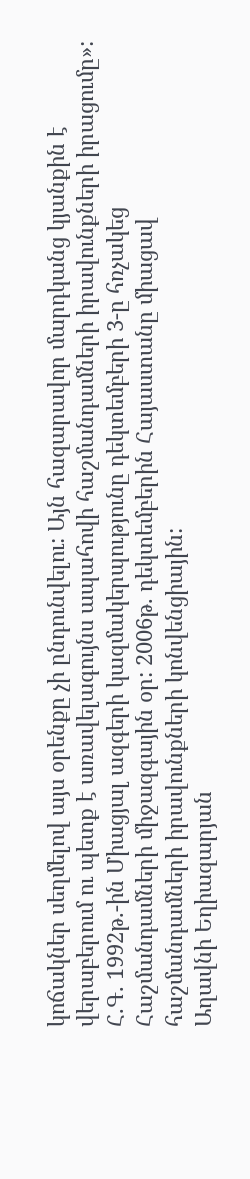կոճակներ սեղմելով այս օրենքը չի ընդունվելու: Այն հազարավոր մարդկանց կյանքին է վերաբերում ու պետք է առավելագույնս ապահովի հաշմանդամների իրավունքների իրացումը»:
Հ.Գ. 1992թ.-ին Միացյալ ազգերի կազմակերպությունը դեկտեմբերի 3-ը հռչակեց Հաշմանդամների միջազգային օր: 2006թ. դեկտեմբերին Հայաստանը միացավ հաշմանդամների իրավունքների կոնվենցիային:
Աղավնի Եղիազարյան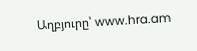Աղբյուրը՝ www.hra.am